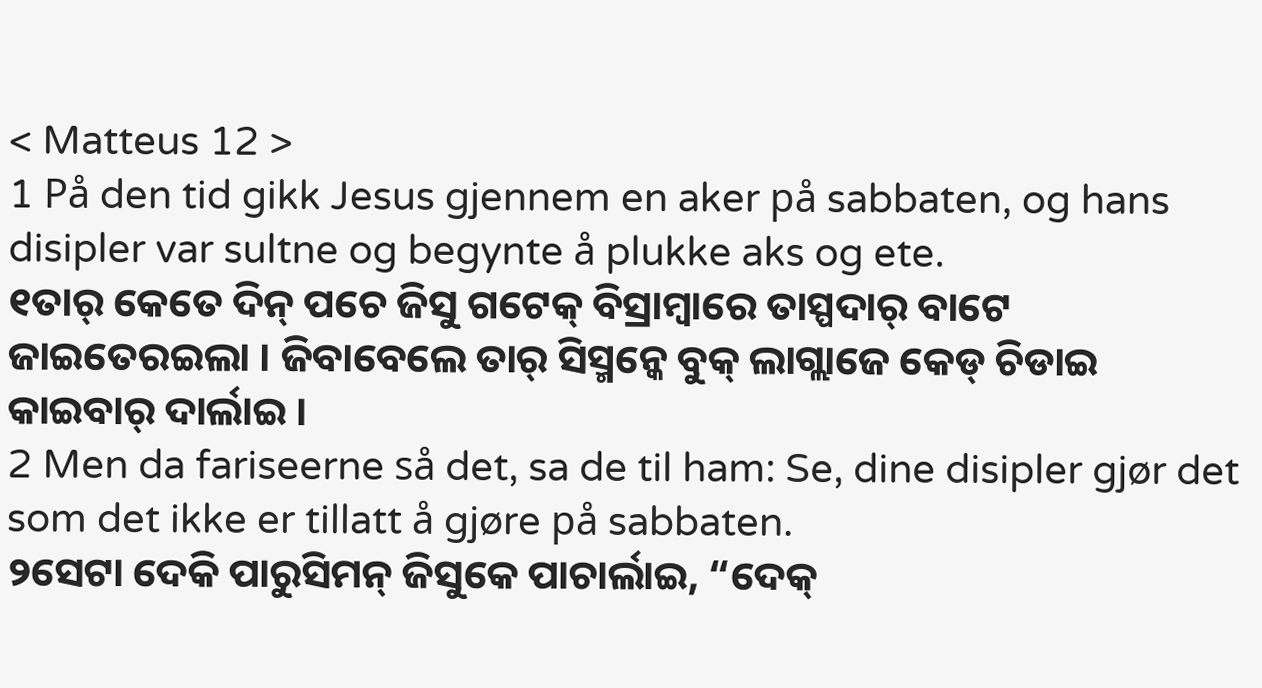< Matteus 12 >
1 På den tid gikk Jesus gjennem en aker på sabbaten, og hans disipler var sultne og begynte å plukke aks og ete.
୧ତାର୍ କେତେ ଦିନ୍ ପଚେ ଜିସୁ ଗଟେକ୍ ବିସ୍ରାମ୍ବାରେ ତାସ୍ପଦାର୍ ବାଟେ ଜାଇତେରଇଲା । ଜିବାବେଲେ ତାର୍ ସିସ୍ମନ୍କେ ବୁକ୍ ଲାଗ୍ଲାଜେ କେଡ୍ ଚିଡାଇ କାଇବାର୍ ଦାର୍ଲାଇ ।
2 Men da fariseerne så det, sa de til ham: Se, dine disipler gjør det som det ikke er tillatt å gjøre på sabbaten.
୨ସେଟା ଦେକି ପାରୁସିମନ୍ ଜିସୁକେ ପାଚାର୍ଲାଇ, “ଦେକ୍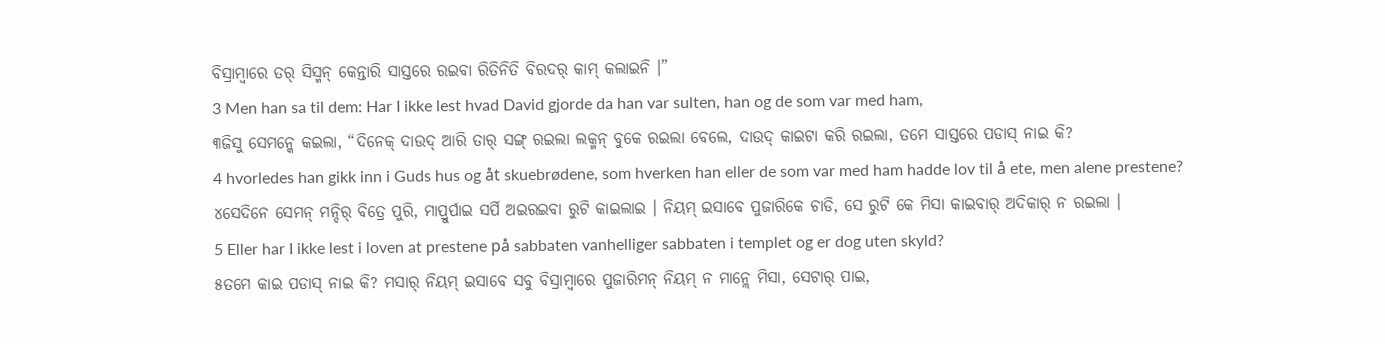ବିସ୍ରାମ୍ବାରେ ତର୍ ସିସ୍ମନ୍ କେନ୍ତାରି ସାସ୍ତରେ ରଇବା ରିତିନିତି ବିରଦର୍ କାମ୍ କଲାଇନି ।”
3 Men han sa til dem: Har I ikke lest hvad David gjorde da han var sulten, han og de som var med ham,
୩ଜିସୁ ସେମନ୍କେ କଇଲା, “ଦିନେକ୍ ଦାଉଦ୍ ଆରି ତାର୍ ସଙ୍ଗ୍ ରଇଲା ଲକ୍ମନ୍ ବୁକେ ରଇଲା ବେଲେ, ଦାଉଦ୍ କାଇଟା କରି ରଇଲା, ତମେ ସାସ୍ତରେ ପଡାସ୍ ନାଇ କି?
4 hvorledes han gikk inn i Guds hus og åt skuebrødene, som hverken han eller de som var med ham hadde lov til å ete, men alene prestene?
୪ସେଦିନେ ସେମନ୍ ମନ୍ଦିର୍ ବିତ୍ରେ ପୁରି, ମାପ୍ରୁର୍ପାଇ ସର୍ପି ଅଇରଇବା ରୁଟି କାଇଲାଇ । ନିୟମ୍ ଇସାବେ ପୁଜାରିକେ ଚାଡି, ସେ ରୁଟି କେ ମିସା କାଇବାର୍ ଅଦିକାର୍ ନ ରଇଲା ।
5 Eller har I ikke lest i loven at prestene på sabbaten vanhelliger sabbaten i templet og er dog uten skyld?
୫ତମେ କାଇ ପଡାସ୍ ନାଇ କି? ମସାର୍ ନିୟମ୍ ଇସାବେ ସବୁ ବିସ୍ରାମ୍ବାରେ ପୁଜାରିମନ୍ ନିୟମ୍ ନ ମାନ୍ଲେ ମିସା, ସେଟାର୍ ପାଇ,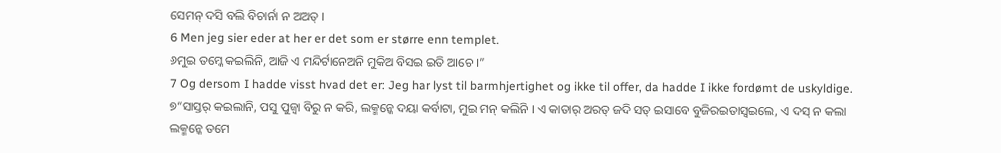ସେମନ୍ ଦସି ବଲି ବିଚାର୍ନା ନ ଅଅତ୍ ।
6 Men jeg sier eder at her er det som er større enn templet.
୬ମୁଇ ତମ୍କେ କଇଲିନି, ଆଜି ଏ ମନ୍ଦିର୍ଟାନେଅନି ମୁକିଅ ବିସଇ ଇତି ଆଚେ ।”
7 Og dersom I hadde visst hvad det er: Jeg har lyst til barmhjertighet og ikke til offer, da hadde I ikke fordømt de uskyldige.
୭“ସାସ୍ତର୍ କଇଲାନି, ପସୁ ପୁଜ୍ବା ବିରୁ ନ କରି, ଲକ୍ମନ୍କେ ଦୟା କର୍ବାଟା, ମୁଇ ମନ୍ କଲିନି । ଏ କାତାର୍ ଅରତ୍ ଜଦି ସତ୍ ଇସାବେ ବୁଜିରଇତାସ୍ବଇଲେ, ଏ ଦସ୍ ନ କଲା ଲକ୍ମନ୍କେ ତମେ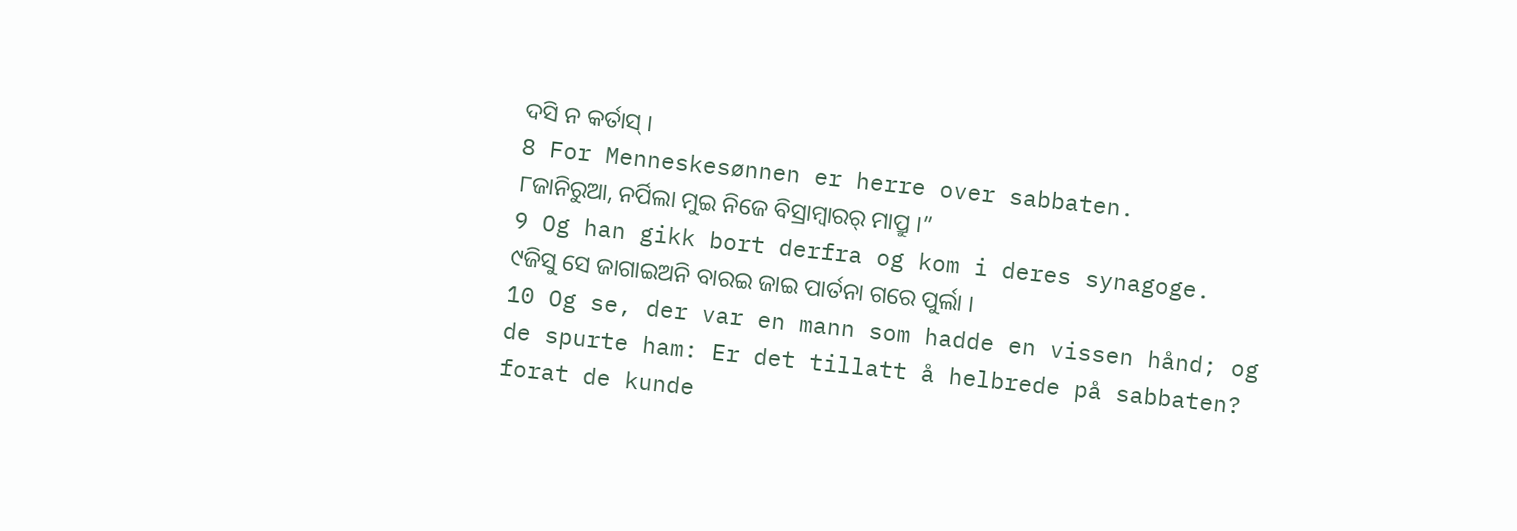ଦସି ନ କର୍ତାସ୍ ।
8 For Menneskesønnen er herre over sabbaten.
୮ଜାନିରୁଆ, ନର୍ପିଲା ମୁଇ ନିଜେ ବିସ୍ରାମ୍ବାରର୍ ମାପ୍ରୁ ।”
9 Og han gikk bort derfra og kom i deres synagoge.
୯ଜିସୁ ସେ ଜାଗାଇଅନି ବାରଇ ଜାଇ ପାର୍ତନା ଗରେ ପୁର୍ଲା ।
10 Og se, der var en mann som hadde en vissen hånd; og de spurte ham: Er det tillatt å helbrede på sabbaten? forat de kunde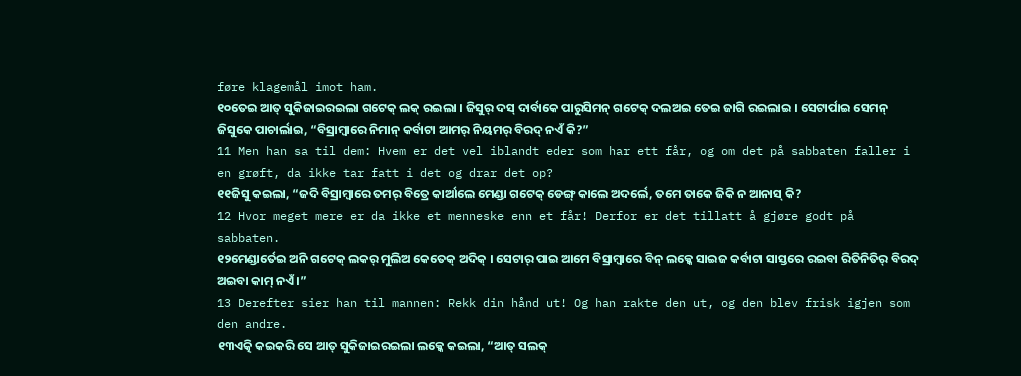føre klagemål imot ham.
୧୦ତେଇ ଆତ୍ ସୁକିଜାଇରଇଲା ଗଟେକ୍ ଲକ୍ ରଇଲା । ଜିସୁର୍ ଦସ୍ ଦାର୍ବାକେ ପାରୁସିମନ୍ ଗଟେକ୍ ଦଲଅଇ ତେଇ ଜାଗି ରଇଲାଇ । ସେଟାର୍ପାଇ ସେମନ୍ ଜିସୁକେ ପାଚାର୍ଲାଇ, “ବିସ୍ରାମ୍ବାରେ ନିମାନ୍ କର୍ବାଟା ଆମର୍ ନିୟମର୍ ବିରଦ୍ ନଏଁ କି?”
11 Men han sa til dem: Hvem er det vel iblandt eder som har ett får, og om det på sabbaten faller i en grøft, da ikke tar fatt i det og drar det op?
୧୧ଜିସୁ କଇଲା, “ଜଦି ବିସ୍ରାମ୍ବାରେ ତମର୍ ବିତ୍ରେ କାର୍ଆଲେ ମେଣ୍ଡା ଗଟେକ୍ ଡେଙ୍ଗ୍ କାଲେ ଅଦର୍ଲେ, ତମେ ତାକେ ଜିକି ନ ଆନାସ୍ କି?
12 Hvor meget mere er da ikke et menneske enn et får! Derfor er det tillatt å gjøre godt på sabbaten.
୧୨ମେଣ୍ଡାର୍ତେଇ ଅନି ଗଟେକ୍ ଲକର୍ ମୁଲିଅ କେତେକ୍ ଅଦିକ୍ । ସେଟାର୍ ପାଇ ଆମେ ବିସ୍ରାମ୍ବାରେ ବିନ୍ ଲକ୍କେ ସାଇଜ କର୍ବାଟା ସାସ୍ତରେ ରଇବା ରିତିନିତିର୍ ବିରଦ୍ ଅଇବା କାମ୍ ନଏଁ ।”
13 Derefter sier han til mannen: Rekk din hånd ut! Og han rakte den ut, og den blev frisk igjen som den andre.
୧୩ଏତ୍କି କଇକରି ସେ ଆତ୍ ସୁକିଜାଇରଇଲା ଲକ୍କେ କଇଲା, “ଆତ୍ ସଲକ୍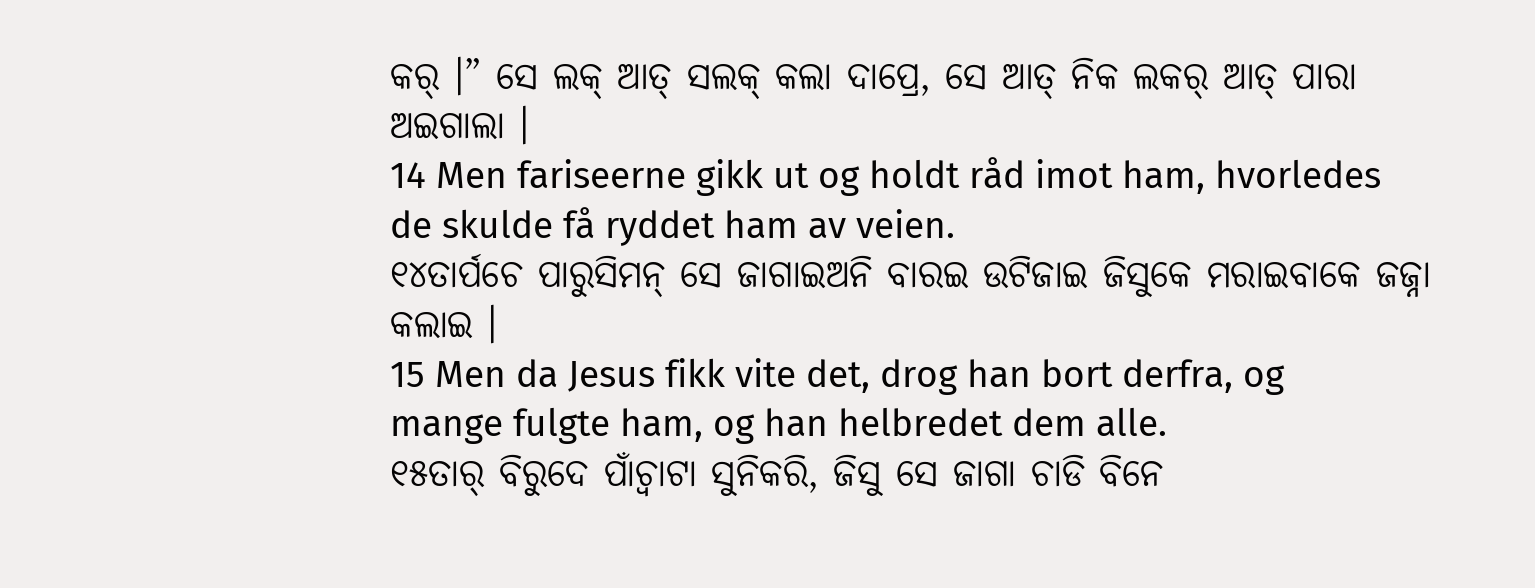କର୍ ।” ସେ ଲକ୍ ଆତ୍ ସଲକ୍ କଲା ଦାପ୍ରେ, ସେ ଆତ୍ ନିକ ଲକର୍ ଆତ୍ ପାରା ଅଇଗାଲା ।
14 Men fariseerne gikk ut og holdt råd imot ham, hvorledes de skulde få ryddet ham av veien.
୧୪ତାର୍ପଚେ ପାରୁସିମନ୍ ସେ ଜାଗାଇଅନି ବାରଇ ଉଟିଜାଇ ଜିସୁକେ ମରାଇବାକେ ଜଜ୍ନା କଲାଇ ।
15 Men da Jesus fikk vite det, drog han bort derfra, og mange fulgte ham, og han helbredet dem alle.
୧୫ତାର୍ ବିରୁଦେ ପାଁଚ୍ବାଟା ସୁନିକରି, ଜିସୁ ସେ ଜାଗା ଚାଡି ବିନେ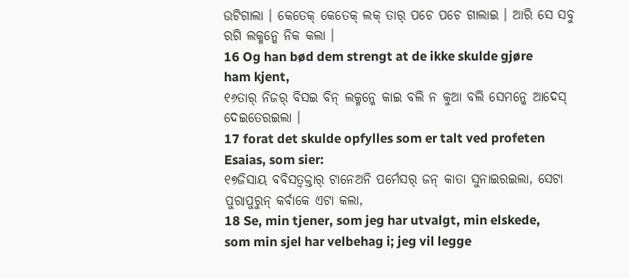ଉଟିଗାଲା । କେତେକ୍ କେତେକ୍ ଲକ୍ ତାର୍ ପଚେ ପଚେ ଗାଲାଇ । ଆରି ସେ ସବୁ ରଗି ଲକ୍ମନ୍କେ ନିକ କଲା ।
16 Og han bød dem strengt at de ikke skulde gjøre ham kjent,
୧୬ତାର୍ ନିଜର୍ ବିସଇ ବିନ୍ ଲକ୍ମନ୍କେ କାଇ ବଲି ନ କୁଆ ବଲି ସେମନ୍କେ ଆଦେସ୍ ଦେଇତେରଇଲା ।
17 forat det skulde opfylles som er talt ved profeten Esaias, som sier:
୧୭ଜିସାୟ ବବିସତ୍ବକ୍ତାର୍ ଟାନେଅନି ପର୍ମେସର୍ ଜନ୍ କାତା ସୁନାଇରଇଲା, ସେଟା ପୁରାପୁରୁନ୍ କର୍ବାକେ ଏଟା କଲା,
18 Se, min tjener, som jeg har utvalgt, min elskede, som min sjel har velbehag i; jeg vil legge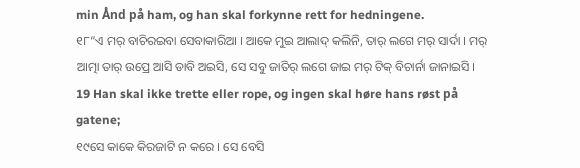min Ånd på ham, og han skal forkynne rett for hedningene.
୧୮“ଏ ମର୍ ବାଚିରଇବା ସେବାକାରିଆ । ଆକେ ମୁଇ ଆଲାଦ୍ କଲିନି, ତାର୍ ଲଗେ ମର୍ ସାର୍ଦା । ମର୍ ଆତ୍ମା ତାର୍ ଉପ୍ରେ ଆସି ଡାବି ଅଇସି, ସେ ସବୁ ଜାତିର୍ ଲଗେ ଜାଇ ମର୍ ଟିକ୍ ବିଚାର୍ନା ଜାନାଇସି ।
19 Han skal ikke trette eller rope, og ingen skal høre hans røst på gatene;
୧୯ସେ କାକେ କିରଜାଟି ନ କରେ । ସେ ବେସି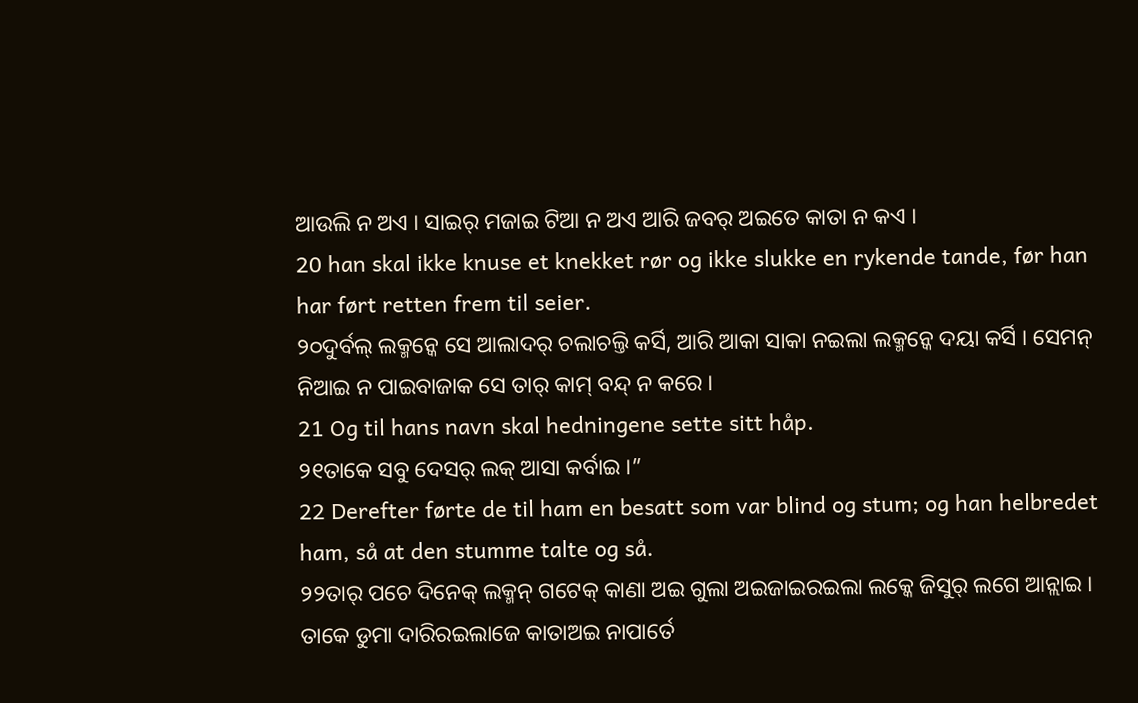ଆଉଲି ନ ଅଏ । ସାଇର୍ ମଜାଇ ଟିଆ ନ ଅଏ ଆରି ଜବର୍ ଅଇତେ କାତା ନ କଏ ।
20 han skal ikke knuse et knekket rør og ikke slukke en rykende tande, før han har ført retten frem til seier.
୨୦ଦୁର୍ବଲ୍ ଲକ୍ମନ୍କେ ସେ ଆଲାଦର୍ ଚଲାଚଲ୍ତି କର୍ସି, ଆରି ଆକା ସାକା ନଇଲା ଲକ୍ମନ୍କେ ଦୟା କର୍ସି । ସେମନ୍ ନିଆଇ ନ ପାଇବାଜାକ ସେ ତାର୍ କାମ୍ ବନ୍ଦ୍ ନ କରେ ।
21 Og til hans navn skal hedningene sette sitt håp.
୨୧ତାକେ ସବୁ ଦେସର୍ ଲକ୍ ଆସା କର୍ବାଇ ।”
22 Derefter førte de til ham en besatt som var blind og stum; og han helbredet ham, så at den stumme talte og så.
୨୨ତାର୍ ପଚେ ଦିନେକ୍ ଲକ୍ମନ୍ ଗଟେକ୍ କାଣା ଅଇ ଗୁଲା ଅଇଜାଇରଇଲା ଲକ୍କେ ଜିସୁର୍ ଲଗେ ଆନ୍ଲାଇ । ତାକେ ଡୁମା ଦାରିରଇଲାଜେ କାତାଅଇ ନାପାର୍ତେ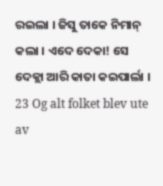ରଇଲା । ଜିସୁ ତାକେ ନିମାନ୍ କଲା । ଏଦେ ଦେକା! ସେ ଦେକ୍ଲା ଆରି କାତା କଇପାର୍ଲା ।
23 Og alt folket blev ute av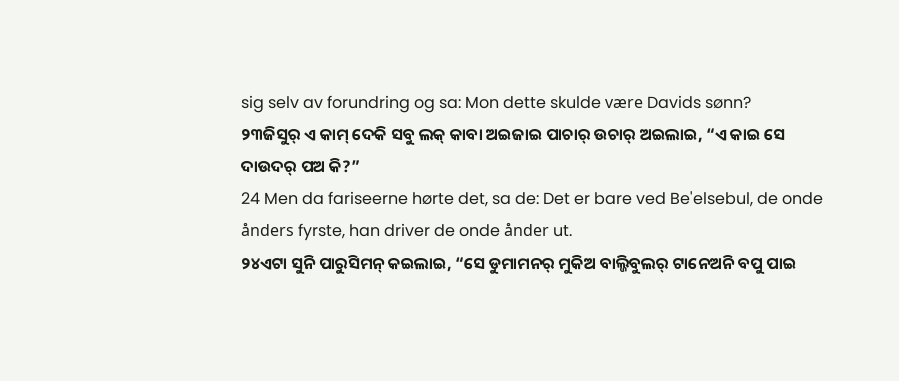sig selv av forundring og sa: Mon dette skulde være Davids sønn?
୨୩ଜିସୁର୍ ଏ କାମ୍ ଦେକି ସବୁ ଲକ୍ କାବା ଅଇଜାଇ ପାଚାର୍ ଉଚାର୍ ଅଇଲାଇ, “ଏ କାଇ ସେ ଦାଉଦର୍ ପଅ କି?”
24 Men da fariseerne hørte det, sa de: Det er bare ved Be'elsebul, de onde ånders fyrste, han driver de onde ånder ut.
୨୪ଏଟା ସୁନି ପାରୁସିମନ୍ କଇଲାଇ, “ସେ ଡୁମାମନର୍ ମୁକିଅ ବାଲ୍ଜିବୁଲର୍ ଟାନେଅନି ବପୁ ପାଇ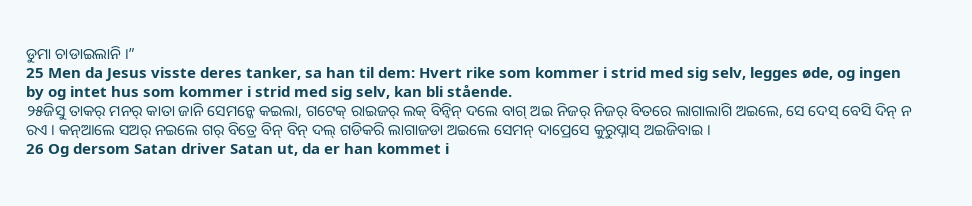ଡୁମା ଚାଡାଇଲାନି ।”
25 Men da Jesus visste deres tanker, sa han til dem: Hvert rike som kommer i strid med sig selv, legges øde, og ingen by og intet hus som kommer i strid med sig selv, kan bli stående.
୨୫ଜିସୁ ତାକର୍ ମନର୍ କାତା ଜାନି ସେମନ୍କେ କଇଲା, ଗଟେକ୍ ରାଇଜର୍ ଲକ୍ ବିନ୍ବିନ୍ ଦଲେ ବାଗ୍ ଅଇ ନିଜର୍ ନିଜର୍ ବିତରେ ଲାଗାଲାଗି ଅଇଲେ, ସେ ଦେସ୍ ବେସି ଦିନ୍ ନ ରଏ । କନ୍ଆଲେ ସଅର୍ ନଇଲେ ଗର୍ ବିତ୍ରେ ବିନ୍ ବିନ୍ ଦଲ୍ ଗଡିକରି ଲାଗାଜଡା ଅଇଲେ ସେମନ୍ ଦାପ୍ରେସେ କୁରୁପ୍ନାସ୍ ଅଇଜିବାଇ ।
26 Og dersom Satan driver Satan ut, da er han kommet i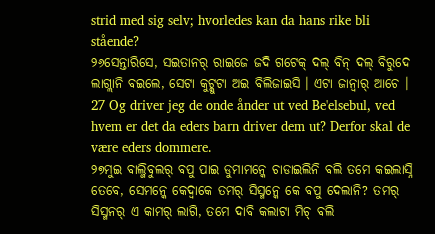strid med sig selv; hvorledes kan da hans rike bli stående?
୨୬ସେନ୍ତାରିସେ, ସଇତାନର୍ ରାଇଜେ ଜଦି ଗଟେକ୍ ଦଲ୍ ବିନ୍ ଦଲ୍ ବିରୁଦେ ଲାଗ୍ଲାନି ବଇଲେ, ସେଟା କୁଟ୍କୁଟା ଅଇ ବିଲିଜାଇସି । ଏଟା ଜାନ୍ବାର୍ ଆଚେ ।
27 Og driver jeg de onde ånder ut ved Be'elsebul, ved hvem er det da eders barn driver dem ut? Derfor skal de være eders dommere.
୨୭ମୁଇ ବାଲ୍ଜିବୁଲର୍ ବପୁ ପାଇ ଡୁମାମନ୍କେ ଚାଡାଇଲିନି ବଲି ତମେ କଇଲାସ୍ନି ତେବେ, ସେମନ୍କେ କେଦ୍ବାକେ ତମର୍ ସିସ୍ମନ୍କେ କେ ବପୁ ଦେଲାନି? ତମର୍ ସିସ୍ମନର୍ ଏ କାମର୍ ଲାଗି, ତମେ ଦାବି କଲାଟା ମିଚ୍ ବଲି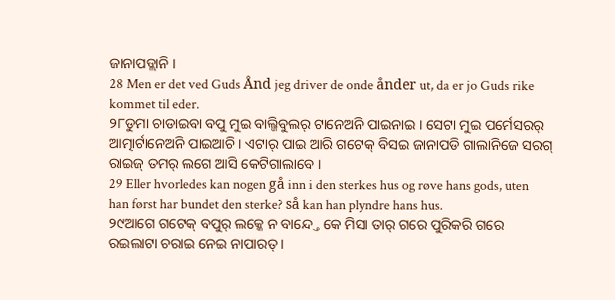ଜାନାପଡ୍ଲାନି ।
28 Men er det ved Guds Ånd jeg driver de onde ånder ut, da er jo Guds rike kommet til eder.
୨୮ଡୁମା ଚାଡାଇବା ବପୁ ମୁଇ ବାଲ୍ଜିବୁଲର୍ ଟାନେଅନି ପାଇନାଇ । ସେଟା ମୁଇ ପର୍ମେସରର୍ ଆତ୍ମାର୍ଟାନେଅନି ପାଇଆଚି । ଏଟାର୍ ପାଇ ଆରି ଗଟେକ୍ ବିସଇ ଜାନାପଡି ଗାଲାନିଜେ ସରଗ୍ ରାଇଜ୍ ତମର୍ ଲଗେ ଆସି କେଟିଗାଲାବେ ।
29 Eller hvorledes kan nogen gå inn i den sterkes hus og røve hans gods, uten han først har bundet den sterke? så kan han plyndre hans hus.
୨୯ଆଗେ ଗଟେକ୍ ବପୁର୍ ଲକ୍କେ ନ ବାନ୍ଦ୍ତେ କେ ମିସା ତାର୍ ଗରେ ପୁରିକରି ଗରେ ରଇଲାଟା ଚରାଇ ନେଇ ନାପାରତ୍ ।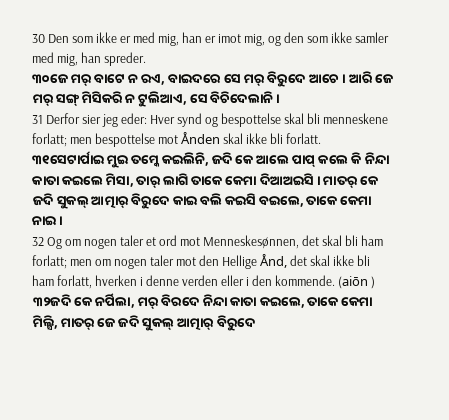30 Den som ikke er med mig, han er imot mig, og den som ikke samler med mig, han spreder.
୩୦ଜେ ମର୍ ବାଟେ ନ ରଏ, ବାଇଦରେ ସେ ମର୍ ବିରୁଦେ ଆଚେ । ଆରି ଜେ ମର୍ ସଙ୍ଗ୍ ମିସିକରି ନ ଟୁଲିଆଏ, ସେ ବିଚିଦେଲାନି ।
31 Derfor sier jeg eder: Hver synd og bespottelse skal bli menneskene forlatt; men bespottelse mot Ånden skal ikke bli forlatt.
୩୧ସେଟାର୍ପାଇ ମୁଇ ତମ୍କେ କଇଲିନି, ଜଦି କେ ଆଲେ ପାପ୍ କଲେ କି ନିନ୍ଦା କାତା କଇଲେ ମିସା, ତାର୍ ଲାଗି ତାକେ କେମା ଦିଆଅଇସି । ମାତର୍ କେ ଜଦି ସୁକଲ୍ ଆତ୍ମାର୍ ବିରୁଦେ କାଇ ବଲି କଇସି ବଇଲେ, ତାକେ କେମା ନାଇ ।
32 Og om nogen taler et ord mot Menneskesønnen, det skal bli ham forlatt; men om nogen taler mot den Hellige Ånd, det skal ikke bli ham forlatt, hverken i denne verden eller i den kommende. (aiōn )
୩୨ଜଦି କେ ନର୍ପିଲା, ମର୍ ବିରଦେ ନିନ୍ଦା କାତା କଇଲେ, ତାକେ କେମା ମିଲ୍ସି, ମାତର୍ ଜେ ଜଦି ସୁକଲ୍ ଆତ୍ମାର୍ ବିରୁଦେ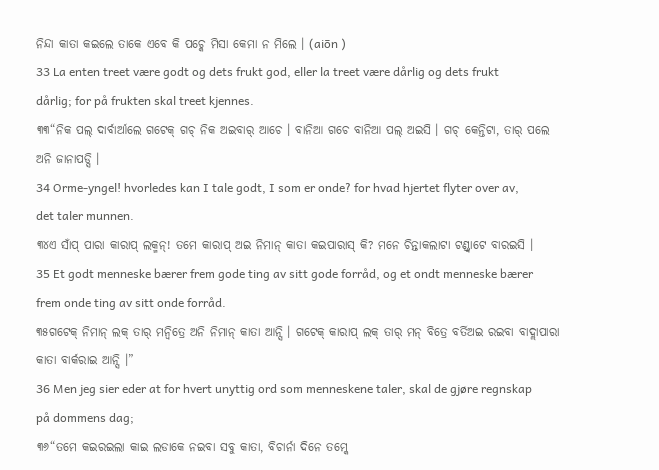ନିନ୍ଦା କାତା କଇଲେ ତାକେ ଏବେ କି ପଚ୍କେ ମିସା କେମା ନ ମିଲେ । (aiōn )
33 La enten treet være godt og dets frukt god, eller la treet være dårlig og dets frukt dårlig; for på frukten skal treet kjennes.
୩୩“ନିକ ପଲ୍ ଦାର୍ବାର୍ଆଲେ ଗଟେକ୍ ଗଚ୍ ନିକ ଅଇବାର୍ ଆଚେ । ବାନିଆ ଗଚେ ବାନିଆ ପଲ୍ ଅଇସି । ଗଚ୍ କେନ୍ତିଟା, ତାର୍ ପଲେ ଅନି ଜାନାପଡ୍ସି ।
34 Orme-yngel! hvorledes kan I tale godt, I som er onde? for hvad hjertet flyter over av, det taler munnen.
୩୪ଏ ସାଁପ୍ ପାରା କାରାପ୍ ଲକ୍ମନ୍! ତମେ କାରାପ୍ ଅଇ ନିମାନ୍ କାତା କଇପାରାସ୍ କି? ମନେ ଚିନ୍ତାକଲାଟା ଟଣ୍ଡ୍ବାଟେ ବାରଇସି ।
35 Et godt menneske bærer frem gode ting av sitt gode forråd, og et ondt menneske bærer frem onde ting av sitt onde forråd.
୩୫ଗଟେକ୍ ନିମାନ୍ ଲକ୍ ତାର୍ ମନ୍ବିତ୍ରେ ଅନି ନିମାନ୍ କାତା ଆନ୍ସି । ଗଟେକ୍ କାରାପ୍ ଲକ୍ ତାର୍ ମନ୍ ବିତ୍ରେ ବର୍ତିଅଇ ରଇବା ବାଦ୍ଲାପାରା କାତା ବାର୍କରାଇ ଆନ୍ସି ।”
36 Men jeg sier eder at for hvert unyttig ord som menneskene taler, skal de gjøre regnskap på dommens dag;
୩୬“ତମେ କଇରଇଲା କାଇ ଲଡାକେ ନଇବା ସବୁ କାତା, ବିଚାର୍ନା ଦିନେ ତମ୍କେ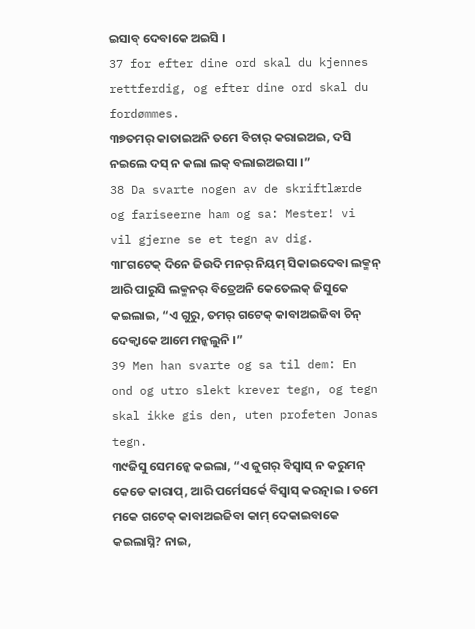ଇସାବ୍ ଦେବାକେ ଅଇସି ।
37 for efter dine ord skal du kjennes rettferdig, og efter dine ord skal du fordømmes.
୩୭ତମର୍ କାତାଇଅନି ତମେ ବିଚାର୍ କରାଇଅଇ, ଦସି ନଇଲେ ଦସ୍ ନ କଲା ଲକ୍ ବଲାଇଅଇସା ।”
38 Da svarte nogen av de skriftlærde og fariseerne ham og sa: Mester! vi vil gjerne se et tegn av dig.
୩୮ଗଟେକ୍ ଦିନେ ଜିଉଦି ମନର୍ ନିୟମ୍ ସିକାଇଦେବା ଲକ୍ମନ୍ ଆରି ପାରୁସି ଲକ୍ମନର୍ ବିତ୍ରେଅନି କେତେଲକ୍ ଜିସୁକେ କଇଲାଇ, “ଏ ଗୁରୁ, ତମର୍ ଗଟେକ୍ କାବାଅଇଜିବା ଚିନ୍ ଦେକ୍ବାକେ ଆମେ ମନ୍କଲୁନି ।”
39 Men han svarte og sa til dem: En ond og utro slekt krever tegn, og tegn skal ikke gis den, uten profeten Jonas tegn.
୩୯ଜିସୁ ସେମନ୍କେ କଇଲା, “ଏ ଜୁଗର୍ ବିସ୍ବାସ୍ ନ କରୁମନ୍ କେଡେ କାରାପ୍, ଆରି ପର୍ମେସର୍କେ ବିସ୍ବାସ୍ କରତ୍ନାଇ । ତମେ ମକେ ଗଟେକ୍ କାବାଅଇଜିବା କାମ୍ ଦେକାଇବାକେ କଇଲାସ୍ନି? ନାଇ,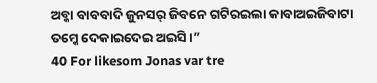ଅବ୍କା ବାବବାଦି ଜୁନସର୍ ଜିବନେ ଗଟିରଇଲା କାବାଅଇଜିବାଟା ତମ୍କେ ଦେକାଇଦେଇ ଅଇସି ।”
40 For likesom Jonas var tre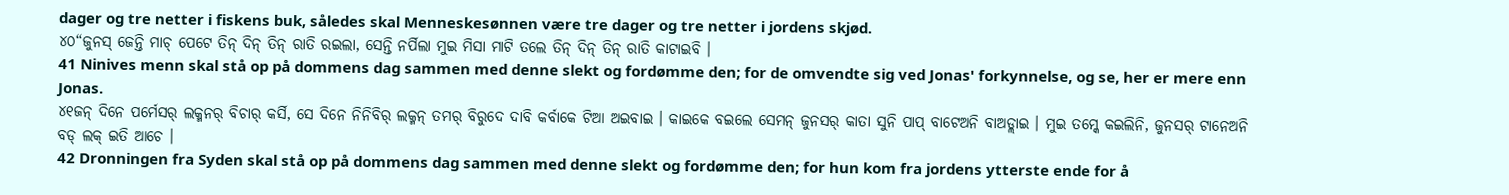dager og tre netter i fiskens buk, således skal Menneskesønnen være tre dager og tre netter i jordens skjød.
୪୦“ଜୁନସ୍ ଜେନ୍ତି ମାଚ୍ ପେଟେ ତିନ୍ ଦିନ୍ ତିନ୍ ରାତି ରଇଲା, ସେନ୍ତି ନର୍ପିଲା ମୁଇ ମିସା ମାଟି ତଲେ ତିନ୍ ଦିନ୍ ତିନ୍ ରାତି କାଟାଇବି ।
41 Ninives menn skal stå op på dommens dag sammen med denne slekt og fordømme den; for de omvendte sig ved Jonas' forkynnelse, og se, her er mere enn Jonas.
୪୧ଜନ୍ ଦିନେ ପର୍ମେସର୍ ଲକ୍ମନର୍ ବିଚାର୍ କର୍ସି, ସେ ଦିନେ ନିନିବିର୍ ଲକ୍ମନ୍ ତମର୍ ବିରୁଦେ ଦାବି କର୍ବାକେ ଟିଆ ଅଇବାଇ । କାଇକେ ବଇଲେ ସେମନ୍ ଜୁନସର୍ କାତା ସୁନି ପାପ୍ ବାଟେଅନି ବାଅଡ୍ଲାଇ । ମୁଇ ତମ୍କେ କଇଲିନି, ଜୁନସର୍ ଟାନେଅନି ବଡ୍ ଲକ୍ ଇତି ଆଚେ ।
42 Dronningen fra Syden skal stå op på dommens dag sammen med denne slekt og fordømme den; for hun kom fra jordens ytterste ende for å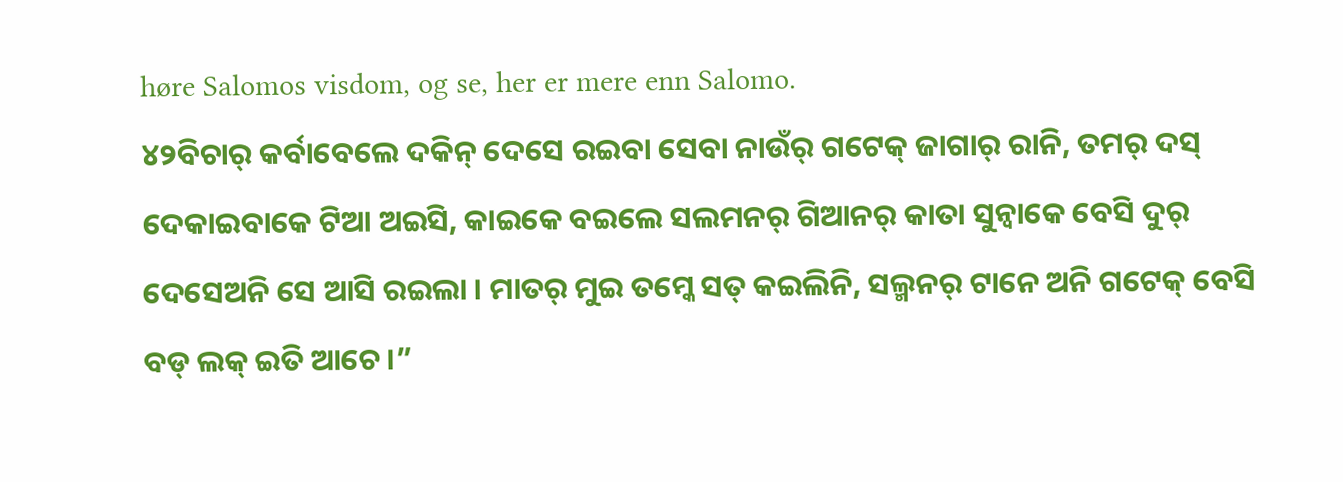høre Salomos visdom, og se, her er mere enn Salomo.
୪୨ବିଚାର୍ କର୍ବାବେଲେ ଦକିନ୍ ଦେସେ ରଇବା ସେବା ନାଉଁର୍ ଗଟେକ୍ ଜାଗାର୍ ରାନି, ତମର୍ ଦସ୍ ଦେକାଇବାକେ ଟିଆ ଅଇସି, କାଇକେ ବଇଲେ ସଲମନର୍ ଗିଆନର୍ କାତା ସୁନ୍ବାକେ ବେସି ଦୁର୍ ଦେସେଅନି ସେ ଆସି ରଇଲା । ମାତର୍ ମୁଇ ତମ୍କେ ସତ୍ କଇଲିନି, ସଲ୍ମନର୍ ଟାନେ ଅନି ଗଟେକ୍ ବେସି ବଡ୍ ଲକ୍ ଇତି ଆଚେ ।”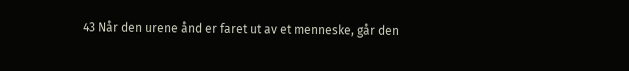43 Når den urene ånd er faret ut av et menneske, går den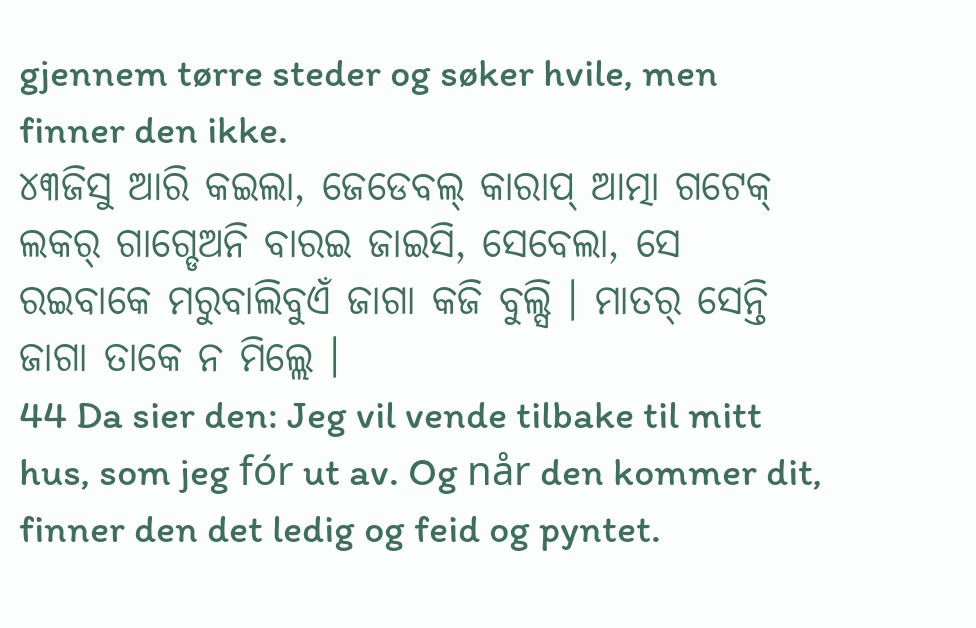gjennem tørre steder og søker hvile, men finner den ikke.
୪୩ଜିସୁ ଆରି କଇଲା, ଜେଡେବଲ୍ କାରାପ୍ ଆତ୍ମା ଗଟେକ୍ ଲକର୍ ଗାଗ୍ଡେଅନି ବାରଇ ଜାଇସି, ସେବେଲା, ସେ ରଇବାକେ ମରୁବାଲିବୁଏଁ ଜାଗା କଜି ବୁଲ୍ସି । ମାତର୍ ସେନ୍ତି ଜାଗା ତାକେ ନ ମିଲ୍ଲେ ।
44 Da sier den: Jeg vil vende tilbake til mitt hus, som jeg fór ut av. Og når den kommer dit, finner den det ledig og feid og pyntet.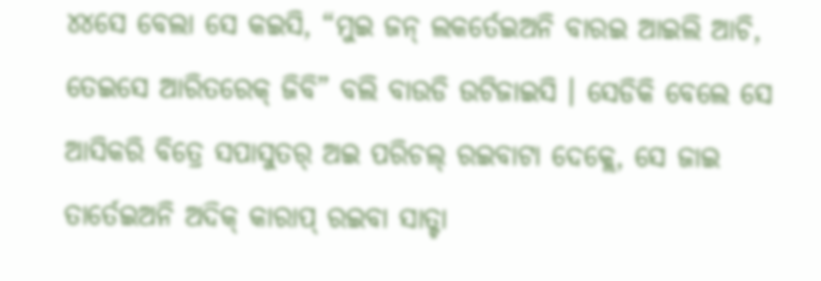୪୪ସେ ବେଲା ସେ କଇସି, “ମୁଇ ଜନ୍ ଲକର୍ତେଇଅନି ବାରଇ ଆଇଲି ଆଚି, ତେଇସେ ଆରିତରେକ୍ ଜିବି” ବଲି ବାଉଡି ଉଟିଜାଇସି । ସେଡିକି ବେଲେ ସେ ଆସିକରି ବିତ୍ରେ ସପାସୁତର୍ ଅଇ ପରିଚଲ୍ ରଇବାଟା ଦେକ୍ଲେ, ସେ ଜାଇ ତାର୍ତେଇଅନି ଅଦିକ୍ କାରାପ୍ ରଇବା ସାତ୍ଟା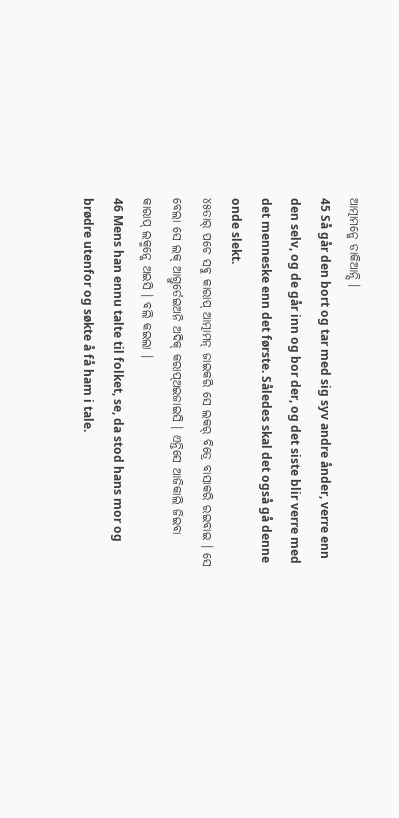ଆତ୍ମାମନ୍କେ ଡାକିଆନ୍ସି ।
45 Så går den bort og tar med sig syv andre ånder, verre enn den selv, og de går inn og bor der, og det siste blir verre med det menneske enn det første. Således skal det også gå denne onde slekt.
୪୫ତାର୍ ପଚେ ସବୁ କାରାପ୍ ଆତ୍ମାମନ୍ ଜାଇକରି ସେ ଲକର୍ ବିତ୍ରେ ବାସାକରି ରଇବାଇ । ସେ ବେଲା ସେ ଲକ୍ ଆଗ୍ତୁର୍ତେଇଅନି ଅଦିକ୍ କରାପ୍ଅଇଜାଇସି । ଏନ୍ତିସେ ଆଜିକାଲି ଜିଇବା କାରାପ୍ ଲକ୍ମନ୍କେ ଅଇସି । ବଲି କଇଲା ।
46 Mens han ennu talte til folket, se, da stod hans mor og brødre utenfor og søkte å få ham i tale.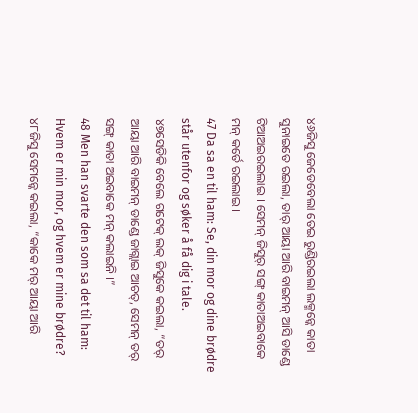୪୬ଜିସୁ ଜେଡେବେଲା ତେଇ ରୁଣ୍ଡିରଇଲା ଲକ୍ମନ୍କେ କାତା ସୁନାଇତେ ରଇଲା, ତାର୍ ଆୟା ଆରି ବାଇମନ୍ ଆସି ଡାଣ୍ଡେ ଟିଆଅଇରଇଲାଇ । ସେମନ୍ ଜିସୁର୍ ସଙ୍ଗ୍ କାତାଅଇବାକେ ମନ୍ କର୍ତେ ରଇଲାଇ ।
47 Da sa en til ham: Se, din mor og dine brødre står utenfor og søker å få dig i tale.
୪୭ସେଡିକି ବେଲେ ଗଟେକ୍ ଲକ୍ ଜିସୁକେ କଇଲା, “ତର୍ ଆୟା ଆରି ବାଇମନ୍ ଡାଣ୍ଡେ ଜାଗ୍ଲାଇ ଆଚତ୍, ସେମନ୍ ତର୍ ସଙ୍ଗ୍ କାତା ଅଇବାକେ ମନ୍ କଲାଇନି ।”
48 Men han svarte den som sa det til ham: Hvem er min mor, og hvem er mine brødre?
୪୮ଜିସୁ ସେମନ୍କେ କଇଲା, “କାକେ ମର୍ ଆୟା ଆରି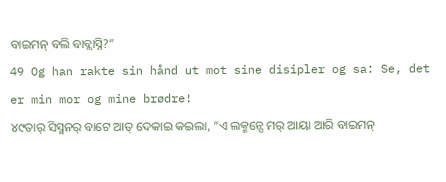ବାଇମନ୍ ବଲି ବାବ୍ଲାସ୍ନି?”
49 Og han rakte sin hånd ut mot sine disipler og sa: Se, det er min mor og mine brødre!
୪୯ତାର୍ ସିସ୍ମନର୍ ବାଟେ ଆତ୍ ଦେକାଇ କଇଲା, “ଏ ଲକ୍ମନ୍ସେ ମର୍ ଆୟା ଆରି ବାଇମନ୍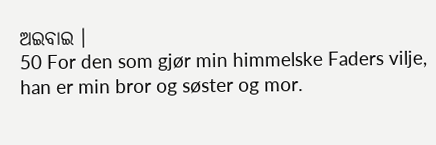ଅଇବାଇ ।
50 For den som gjør min himmelske Faders vilje, han er min bror og søster og mor.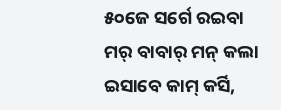୫୦ଜେ ସର୍ଗେ ରଇବା ମର୍ ବାବାର୍ ମନ୍ କଲା ଇସାବେ କାମ୍ କର୍ସି,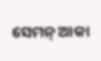ସେମନ୍ ଆକା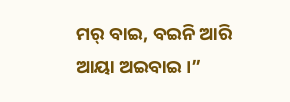ମର୍ ବାଇ, ବଇନି ଆରି ଆୟା ଅଇବାଇ ।”